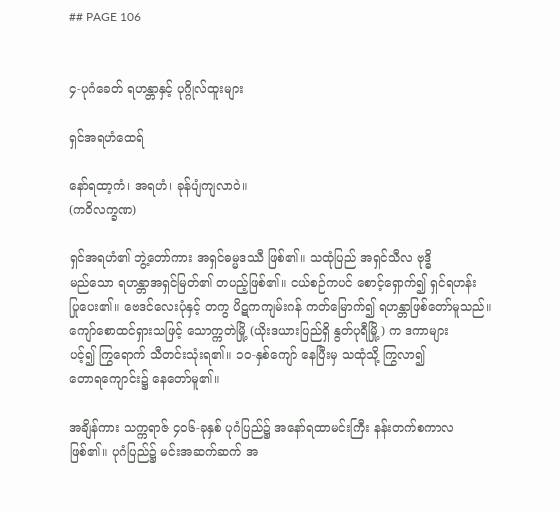## PAGE 106


၄-ပုဂံခေတ် ရဟန္တာနှင့် ပုဂ္ဂိုလ်ထူးများ

ရှင်အရဟံထေရ်

နော်ရထာ့ကံ၊ အရဟံ၊ ခုန်ပျံကျလာဝဲ။
(ကဝိလက္ခဏ)

ရှင်အရဟံ၏ ဘွဲ့တော်ကား အရှင်ဓမ္မဒဿီ ဖြစ်၏။ သထုံပြည် အရှင်သီလ ဗုဒ္ဓိ
မည်သော ရဟန္တာအရှင်မြတ်၏ တပည့်ဖြစ်၏။ ငယ်စဉ်ကပင် စောင့်ရှောက်၍ ရှင်ရဟန်း
ပြုပေး၏။ ဗေဒင်လေးပုံနှင့် တကွ ပိဋကကျမ်းဂန် ကတ်မြောက်၍ ရဟန္တာဖြစ်တော်မူသည်။
ကျော်စောထင်ရှားသဖြင့် သောက္ကတဲမြို့ (ယိုးဒယားပြည်ရှိ နွတ်ပုရီမြို့) က ဒကာများ
ပင့်၍ ကြွရောက် သီတင်းသုံးရ၏။ ၁၀-နှစ်ကျော် နေပြီးမှ သထုံသို့ ကြွလာ၍
တောရကျောင်း၌ နေတော်မူ၏။

အချိန်ကား သက္ကရာဇ် ၄၀၆-ခုနှစ် ပုဂံပြည်၌ အနော်ရထာမင်းကြီး နန်းတက်စကာလ
ဖြစ်၏။ ပုဂံပြည်၌ မင်းအဆက်ဆက် အ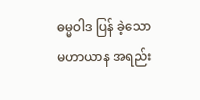ဓမ္မဝါဒ ပြန် ခဲ့သော မဟာယာန အရည်း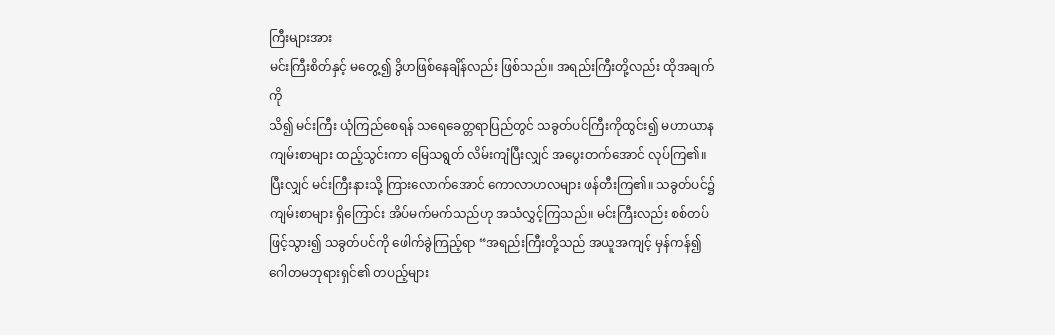ကြီးများအား
မင်းကြီးစိတ်နှင့် မတွေ့၍ ဒွိဟဖြစ်နေချိန်လည်း ဖြစ်သည်။ အရည်းကြီးတို့လည်း ထိုအချက်ကို
သိ၍ မင်းကြီး ယုံကြည်စေရန် သရေခေတ္တရာပြည်တွင် သခွတ်ပင်ကြီးကိုထွင်း၍ မဟာယာန
ကျမ်းစာများ ထည့်သွင်းကာ မြေသရွတ် လိမ်းကျံပြီးလျှင် အပွေးတက်အောင် လုပ်ကြ၏။
ပြီးလျှင် မင်းကြီးနားသို့ ကြားလောက်အောင် ကောလာဟလများ ဖန်တီးကြ၏။ သခွတ်ပင်၌
ကျမ်းစာများ ရှိကြောင်း အိပ်မက်မက်သည်ဟု အသံလွှင့်ကြသည်။ မင်းကြီးလည်း စစ်တပ်
ဖြင့်သွား၍ သခွတ်ပင်ကို ဖေါက်ခွဲကြည့်ရာ “အရည်းကြီးတို့သည် အယူအကျင့် မှန်ကန်၍
ဂေါတမဘုရားရှင်၏ တပည့်များ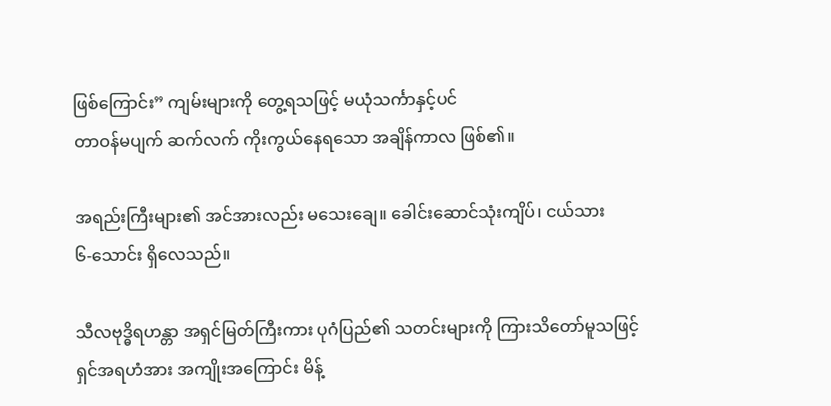ဖြစ်ကြောင်း” ကျမ်းများကို တွေ့ရသဖြင့် မယုံသင်္ကာနှင့်ပင်
တာဝန်မပျက် ဆက်လက် ကိုးကွယ်နေရသော အချိန်ကာလ ဖြစ်၏။

အရည်းကြီးများ၏ အင်အားလည်း မသေးချေ။ ခေါင်းဆောင်သုံးကျိပ်၊ ငယ်သား
၆-သောင်း ရှိလေသည်။

သီလဗုဒ္ဓိရဟန္တာ အရှင်မြတ်ကြီးကား ပုဂံပြည်၏ သတင်းများကို ကြားသိတော်မူသဖြင့်
ရှင်အရဟံအား အကျိုးအကြောင်း မိန့်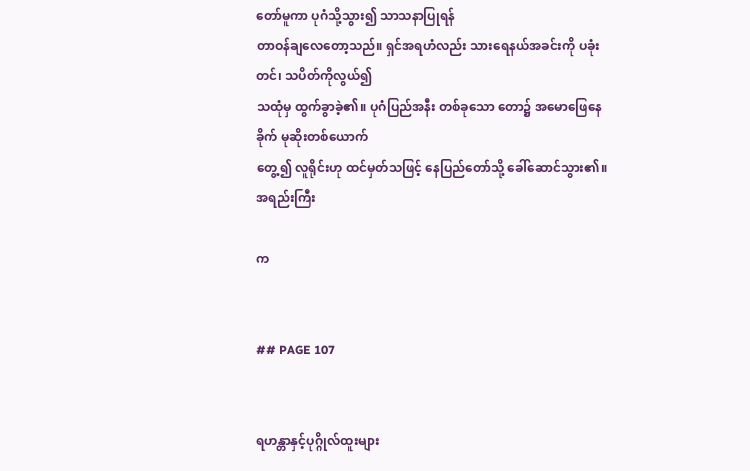တော်မူကာ ပုဂံသို့သွား၍ သာသနာပြုရန်
တာဝန်ချလေတော့သည်။ ရှင်အရဟံလည်း သားရေနယ်အခင်းကို ပခုံးတင်၊ သပိတ်ကိုလွယ်၍
သထုံမှ ထွက်ခွာခဲ့၏။ ပုဂံပြည်အနီး တစ်ခုသော တော၌ အမောဖြေနေခိုက် မုဆိုးတစ်ယောက်
တွေ့၍ လူရိုင်းဟု ထင်မှတ်သဖြင့် နေပြည်တော်သို့ ခေါ်ဆောင်သွား၏။ အရည်းကြီး

က


## PAGE 107


ရဟန္တာနှင့်ပုဂ္ဂိုလ်ထူးများ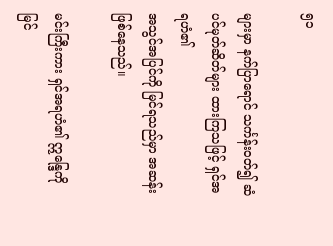၅၁

များမှာ နက်ပြာရောင် သင်္ကန်းဝတ်၍ ဆံပင်မုတ်ဆိတ်များ ထားကြသဖြင့် ရှင်အရဟံ၏
အသွင်အပြင်ကို မြင်ရသည်မှာ အဆန်းဖြစ်နေသည်။

မင်းကြီးကား ရှင်အရဟံ၏ ဣန္ဒြေကို မြင်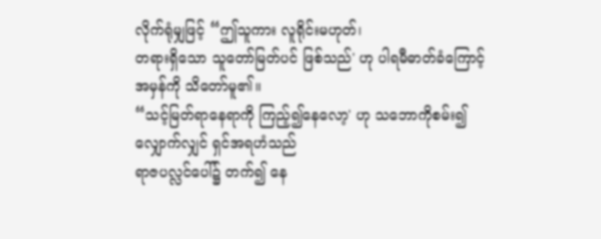လိုက်ရုံမျှဖြင့် “ဤသူကား လူရိုင်းမဟုတ်၊
တရားရှိသော သူတော်မြတ်ပင် ဖြစ်သည်' ဟု ပါရမီဓာတ်ခံကြောင့် အမှန်ကို သိတော်မူ၏။
“သင့်မြတ်ရာနေရာကို ကြည့်၍နေလော့' ဟု သဘောကိုစမ်း၍ လျှောက်လျှင် ရှင်အရဟံသည်
ရာဇပလ္လင်ပေါ်၌ တက်၍ နေ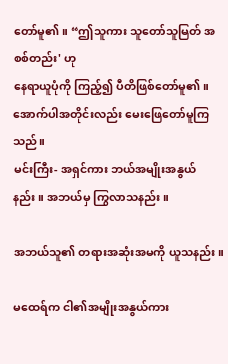တော်မူ၏။ “ဤသူကား သူတော်သူမြတ် အစစ်တည်း' ဟု
နေရာယူပုံကို ကြည့်၍ ပီတိဖြစ်တော်မူ၏။ အောက်ပါအတိုင်းလည်း မေးဖြေတော်မူကြသည်။
မင်းကြီး- အရှင်ကား ဘယ်အမျိုးအနွယ်နည်း။ အဘယ်မှ ကြွလာသနည်း။

အဘယ်သူ၏ တရားအဆုံးအမကို ယူသနည်း။

မထေရ်က ငါ၏အမျိုးအနွယ်ကား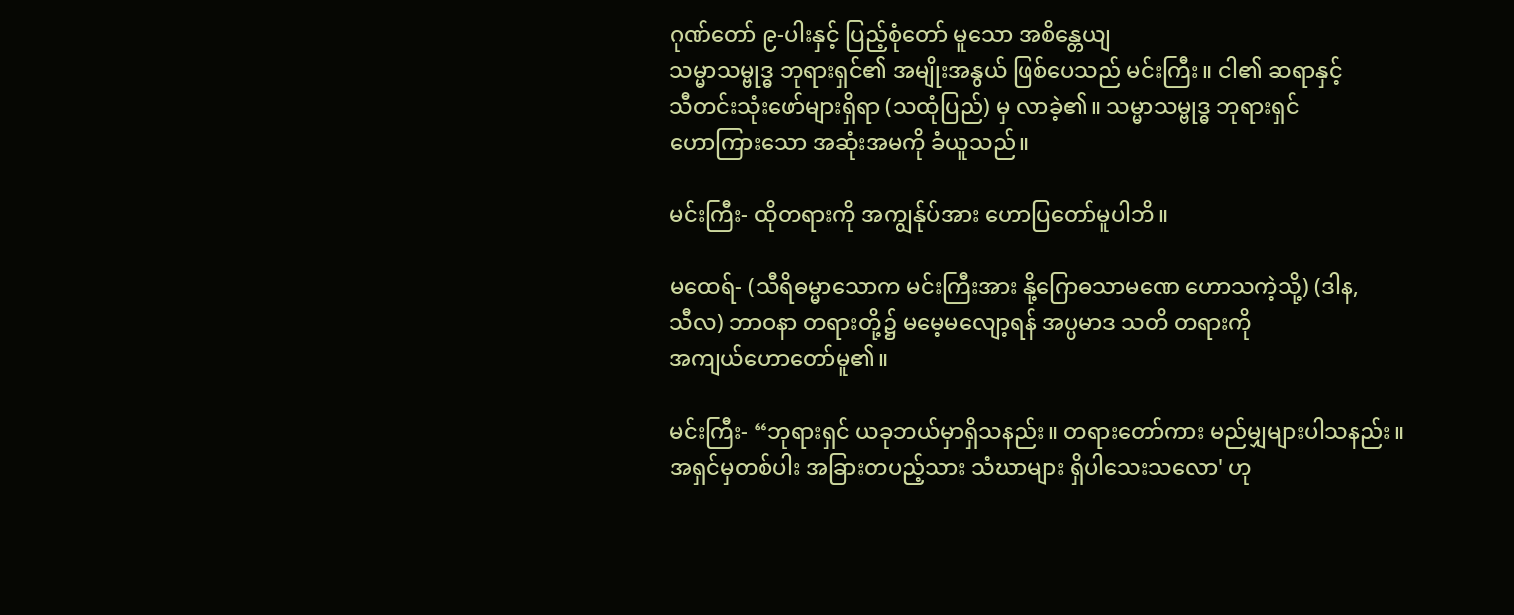ဂုဏ်တော် ၉-ပါးနှင့် ပြည့်စုံတော် မူသော အစိန္တေယျ
သမ္မာသမ္ဗုဒ္ဓ ဘုရားရှင်၏ အမျိုးအနွယ် ဖြစ်ပေသည် မင်းကြီး။ ငါ၏ ဆရာနှင့်
သီတင်းသုံးဖော်များရှိရာ (သထုံပြည်) မှ လာခဲ့၏။ သမ္မာသမ္ဗုဒ္ဓ ဘုရားရှင်
ဟောကြားသော အဆုံးအမကို ခံယူသည်။

မင်းကြီး- ထိုတရားကို အကျွန်ုပ်အား ဟောပြတော်မူပါဘိ။

မထေရ်- (သီရိဓမ္မာသောက မင်းကြီးအား နို့ဂြောဓသာမဏေ ဟောသကဲ့သို့) (ဒါန,
သီလ) ဘာဝနာ တရားတို့၌ မမေ့မလျော့ရန် အပ္ပမာဒ သတိ တရားကို
အကျယ်ဟောတော်မူ၏။

မင်းကြီး- “ဘုရားရှင် ယခုဘယ်မှာရှိသနည်း။ တရားတော်ကား မည်မျှများပါသနည်း။
အရှင်မှတစ်ပါး အခြားတပည့်သား သံဃာများ ရှိပါသေးသလော' ဟု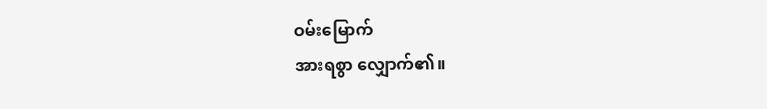ဝမ်းမြောက်
အားရစွာ လျှောက်၏။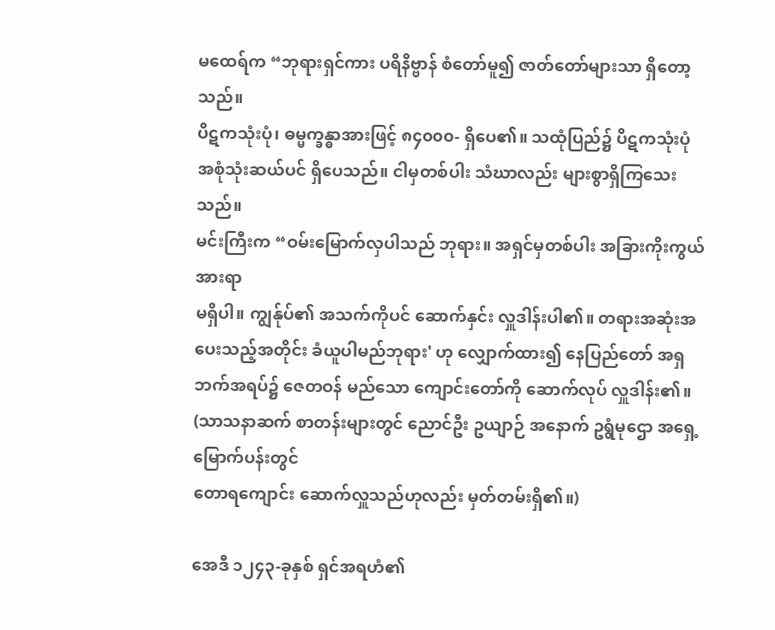မထေရ်က “ဘုရားရှင်ကား ပရိနိဗ္ဗာန် စံတော်မူ၍ ဇာတ်တော်များသာ ရှိတော့သည်။
ပိဋကသုံးပုံ၊ ဓမ္မက္ခန္ဓာအားဖြင့် ၈၄၀၀၀- ရှိပေ၏။ သထုံပြည်၌ ပိဋကသုံးပုံ
အစုံသုံးဆယ်ပင် ရှိပေသည်။ ငါမှတစ်ပါး သံဃာလည်း များစွာရှိကြသေးသည်။
မင်းကြီးက “ဝမ်းမြောက်လှပါသည် ဘုရား။ အရှင်မှတစ်ပါး အခြားကိုးကွယ်အားရာ
မရှိပါ။ ကျွန်ုပ်၏ အသက်ကိုပင် ဆောက်နှင်း လှူဒါန်းပါ၏။ တရားအဆုံးအ
ပေးသည့်အတိုင်း ခံယူပါမည်ဘုရား' ဟု လျှောက်ထား၍ နေပြည်တော် အရှ
ဘက်အရပ်၌ ဇေတဝန် မည်သော ကျောင်းတော်ကို ဆောက်လုပ် လှူဒါန်း၏။
(သာသနာဆက် စာတန်းများတွင် ညောင်ဦး ဥယျာဉ် အနောက် ဥရွံမုဌော အရှေ့မြောက်ပန်းတွင်
တောရကျောင်း ဆောက်လှူသည်ဟုလည်း မှတ်တမ်းရှိ၏။)

အေဒီ ၁၂၄၃-ခုနှစ် ရှင်အရဟံ၏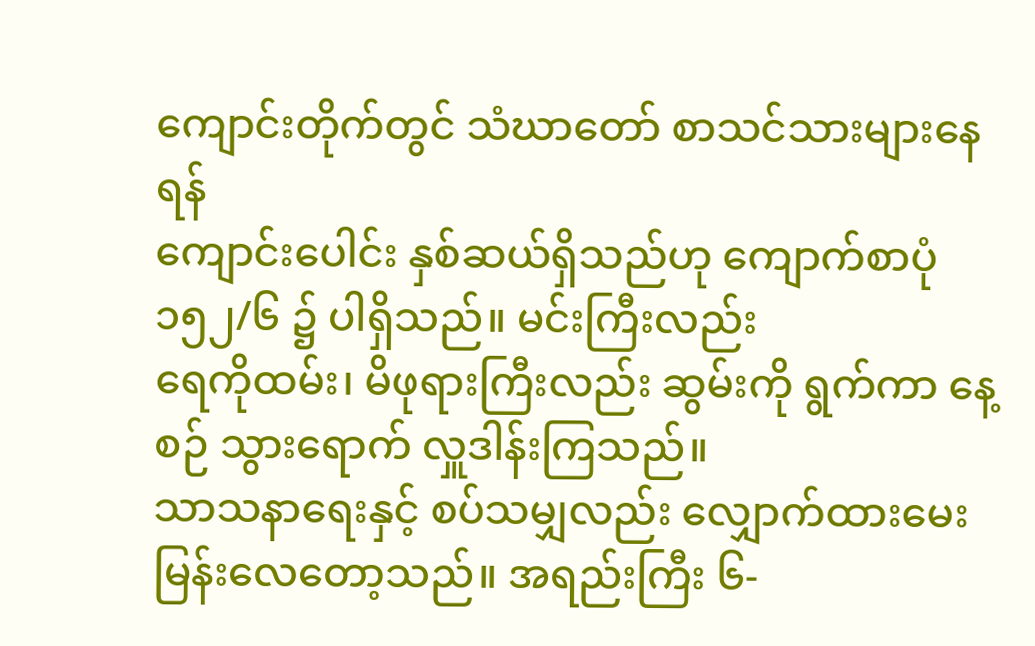ကျောင်းတိုက်တွင် သံဃာတော် စာသင်သားများနေရန်
ကျောင်းပေါင်း နှစ်ဆယ်ရှိသည်ဟု ကျောက်စာပုံ ၁၅၂/၆ ၌ ပါရှိသည်။ မင်းကြီးလည်း
ရေကိုထမ်း၊ မိဖုရားကြီးလည်း ဆွမ်းကို ရွက်ကာ နေ့စဉ် သွားရောက် လှူဒါန်းကြသည်။
သာသနာရေးနှင့် စပ်သမျှလည်း လျှောက်ထားမေးမြန်းလေတော့သည်။ အရည်းကြီး ၆-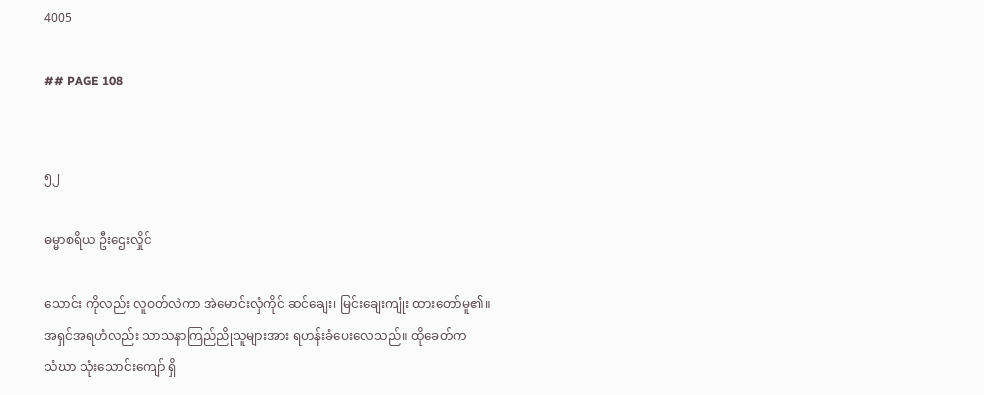4005

## PAGE 108


၅၂

ဓမ္မာစရိယ ဦးဌေးလှိုင်

သောင်း ကိုလည်း လူဝတ်လဲကာ အဲမောင်းလှံကိုင် ဆင်ချေး၊ မြင်းချေးကျုံး ထားတော်မူ၏။
အရှင်အရဟံလည်း သာသနာကြည်ညိုသူများအား ရဟန်းခံပေးလေသည်။ ထိုခေတ်က
သံဃာ သုံးသောင်းကျော် ရှိ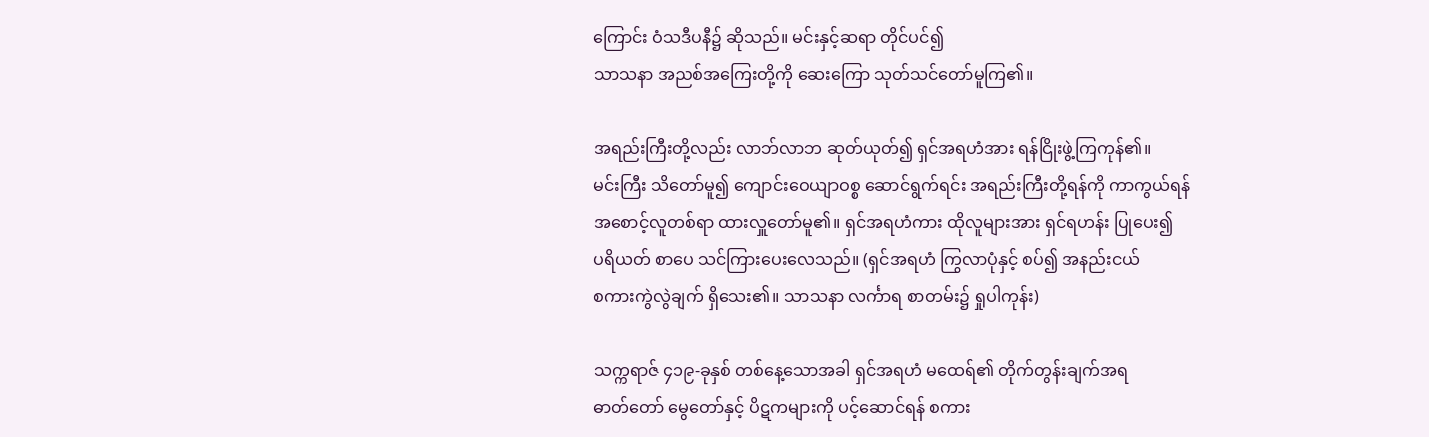ကြောင်း ဝံသဒီပနီ၌ ဆိုသည်။ မင်းနှင့်ဆရာ တိုင်ပင်၍
သာသနာ အညစ်အကြေးတို့ကို ဆေးကြော သုတ်သင်တော်မူကြ၏။

အရည်းကြီးတို့လည်း လာဘ်လာဘ ဆုတ်ယုတ်၍ ရှင်အရဟံအား ရန်ငြိုးဖွဲ့ကြကုန်၏။
မင်းကြီး သိတော်မူ၍ ကျောင်းဝေယျာဝစ္စ ဆောင်ရွက်ရင်း အရည်းကြီးတို့ရန်ကို ကာကွယ်ရန်
အစောင့်လူတစ်ရာ ထားလှူတော်မူ၏။ ရှင်အရဟံကား ထိုလူများအား ရှင်ရဟန်း ပြုပေး၍
ပရိယတ် စာပေ သင်ကြားပေးလေသည်။ (ရှင်အရဟံ ကြွလာပုံနှင့် စပ်၍ အနည်းငယ်
စကားကွဲလွဲချက် ရှိသေး၏။ သာသနာ လင်္ကာရ စာတမ်း၌ ရှုပါကုန်း)

သက္ကရာဇ် ၄၁၉-ခုနှစ် တစ်နေ့သောအခါ ရှင်အရဟံ မထေရ်၏ တိုက်တွန်းချက်အရ
ဓာတ်တော် မွေတော်နှင့် ပိဋကများကို ပင့်ဆောင်ရန် စကား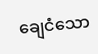ချေငံသော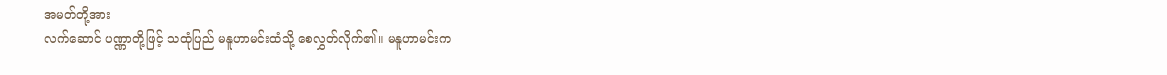အမတ်တို့အား
လက်ဆောင် ပဏ္ဏာတို့ဖြင့် သထုံပြည် မနူဟာမင်းထံသို့ စေလွှတ်လိုက်၏။ မနူဟာမင်းက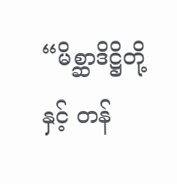“မိစ္ဆာဒိဋ္ဌိတို့နှင့် တန်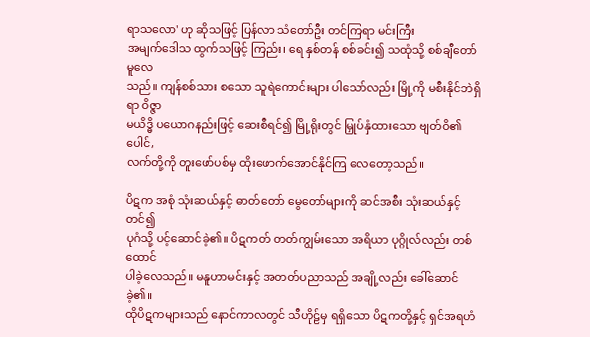ရာသလော' ဟု ဆိုသဖြင့် ပြန်လာ သံတော်ဦး တင်ကြရာ မင်းကြီး
အမျက်ဒေါသ ထွက်သဖြင့် ကြည်း၊ ရေ နှစ်တန် စစ်ခင်း၍ သထုံသို့ စစ်ချီတော် မူလေ
သည်။ ကျန်စစ်သား စသော သူရဲကောင်းများ ပါသော်လည်း မြို့ကို မစီးနိုင်ဘဲရှိရာ ဝိဇ္ဇာ
မယိဒ္ဓိ ပယောဂနည်းဖြင့် ဆေးစီရင်၍ မြို့ရိုးတွင် မြှုပ်နှံထားသော ဗျတ်ဝိ၏ ပေါင်,
လက်တို့ကို တူးဖော်ပစ်မှ ထိုးဖောက်အောင်နိုင်ကြ လေတော့သည်။

ပိဋက အစုံ သုံးဆယ်နှင့် ဓာတ်တော် မွေတော်များကို ဆင်အစီး သုံးဆယ်နှင့်တင်၍
ပုဂံသို့ ပင့်ဆောင်ခဲ့၏။ ပိဋကတ် တတ်ကျွမ်းသော အရိယာ ပုဂ္ဂိုလ်လည်း တစ်ထောင်
ပါခဲ့လေသည်။ မနူဟာမင်းနှင့် အတတ်ပညာသည် အချို့လည်း ခေါ်ဆောင်ခဲ့၏။
ထိုပိဋကများသည် နောင်ကာလတွင် သီဟိုဠ်မှ ရရှိသော ပိဋကတို့နှင့် ရှင်အရဟံ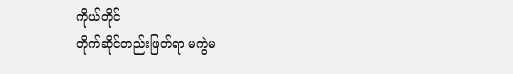ကိုယ်တိုင်
တိုက်ဆိုင်တည်းဖြတ်ရာ မကွဲမ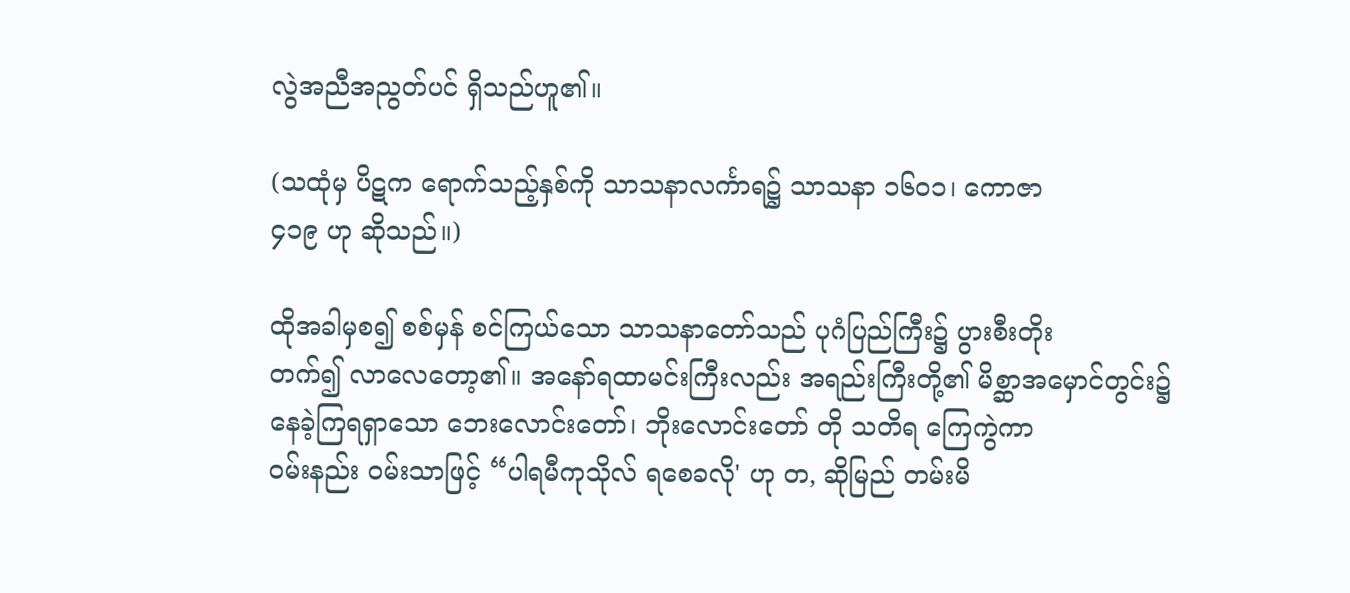လွဲအညီအညွတ်ပင် ရှိသည်ဟူ၏။

(သထုံမှ ပိဋက ရောက်သည့်နှစ်ကို သာသနာလင်္ကာရ၌ သာသနာ ၁၆ဝ၁၊ ကောဇာ
၄၁၉ ဟု ဆိုသည်။)

ထိုအခါမှစ၍ စစ်မှန် စင်ကြယ်သော သာသနာတော်သည် ပုဂံပြည်ကြီး၌ ပွားစီးတိုး
တက်၍ လာလေတော့၏။ အနော်ရထာမင်းကြီးလည်း အရည်းကြီးတို့၏ မိစ္ဆာအမှောင်တွင်း၌
နေခဲ့ကြရရှာသော ဘေးလောင်းတော်၊ ဘိုးလောင်းတော် တို သတိရ ကြေကွဲကာ
ဝမ်းနည်း ဝမ်းသာဖြင့် “ပါရမီကုသိုလ် ရစေခလို' ဟု တ, ဆိုမြည် တမ်းမိ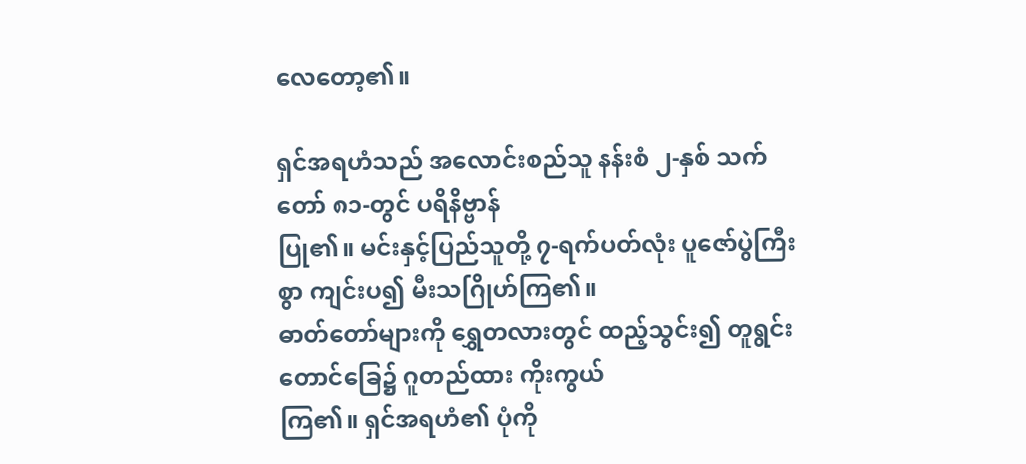လေတော့၏။

ရှင်အရဟံသည် အလောင်းစည်သူ နန်းစံ ၂-နှစ် သက်တော် ၈၁-တွင် ပရိနိဗ္ဗာန်
ပြု၏။ မင်းနှင့်ပြည်သူတို့ ၇-ရက်ပတ်လုံး ပူဇော်ပွဲကြီးစွာ ကျင်းပ၍ မီးသဂြိုဟ်ကြ၏။
ဓာတ်တော်များကို ရွှေတလားတွင် ထည့်သွင်း၍ တူရွင်းတောင်ခြေ၌ ဂူတည်ထား ကိုးကွယ်
ကြ၏။ ရှင်အရဟံ၏ ပုံကို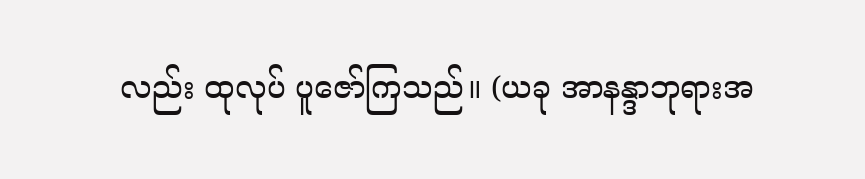လည်း ထုလုပ် ပူဇော်ကြသည်။ (ယခု အာနန္ဒာဘုရားအ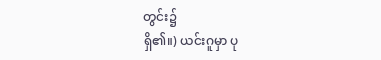တွင်း၌
ရှိ၏။) ယင်းဂူမှာ ပု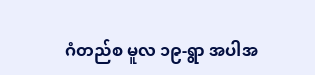ဂံတည်စ မူလ ၁၉-ရွာ အပါအ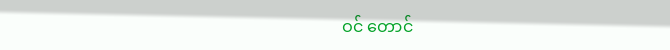ဝင် တောင်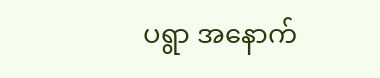ပရွာ အနောက်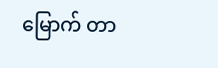မြောက် တာ